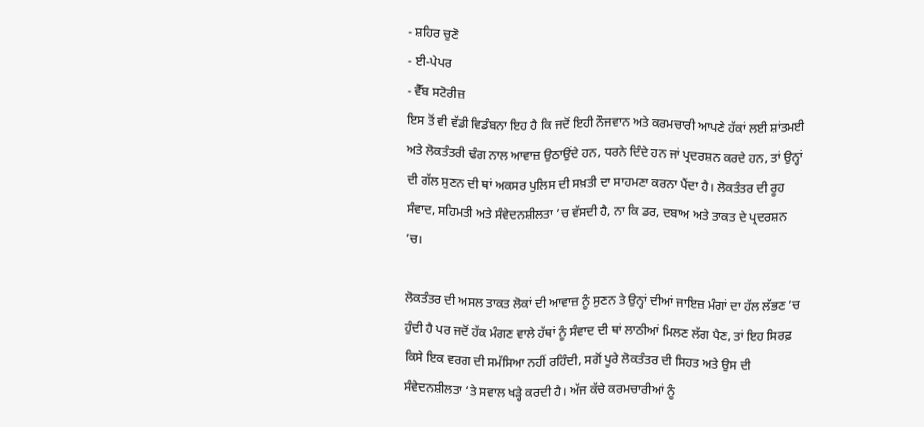- ਸ਼ਹਿਰ ਚੁਣੋ
- ਈ-ਪੇਪਰ
- ਵੈੱਬ ਸਟੋਰੀਜ਼
ਇਸ ਤੋਂ ਵੀ ਵੱਡੀ ਵਿਡੰਬਨਾ ਇਹ ਹੈ ਕਿ ਜਦੋਂ ਇਹੀ ਨੌਜਵਾਨ ਅਤੇ ਕਰਮਚਾਰੀ ਆਪਣੇ ਹੱਕਾਂ ਲਈ ਸ਼ਾਂਤਮਈ ਅਤੇ ਲੋਕਤੰਤਰੀ ਢੰਗ ਨਾਲ ਆਵਾਜ਼ ਉਠਾਉਂਦੇ ਹਨ, ਧਰਨੇ ਦਿੰਦੇ ਹਨ ਜਾਂ ਪ੍ਰਦਰਸ਼ਨ ਕਰਦੇ ਹਨ, ਤਾਂ ਉਨ੍ਹਾਂ ਦੀ ਗੱਲ ਸੁਣਨ ਦੀ ਥਾਂ ਅਕਸਰ ਪੁਲਿਸ ਦੀ ਸਖ਼ਤੀ ਦਾ ਸਾਹਮਣਾ ਕਰਨਾ ਪੈਂਦਾ ਹੈ। ਲੋਕਤੰਤਰ ਦੀ ਰੂਹ ਸੰਵਾਦ, ਸਹਿਮਤੀ ਅਤੇ ਸੰਵੇਦਨਸ਼ੀਲਤਾ ’ਚ ਵੱਸਦੀ ਹੈ, ਨਾ ਕਿ ਡਰ, ਦਬਾਅ ਅਤੇ ਤਾਕਤ ਦੇ ਪ੍ਰਦਰਸ਼ਨ ’ਚ।

ਲੋਕਤੰਤਰ ਦੀ ਅਸਲ ਤਾਕਤ ਲੋਕਾਂ ਦੀ ਆਵਾਜ਼ ਨੂੰ ਸੁਣਨ ਤੇ ਉਨ੍ਹਾਂ ਦੀਆਂ ਜਾਇਜ਼ ਮੰਗਾਂ ਦਾ ਹੱਲ ਲੱਭਣ ’ਚ ਹੁੰਦੀ ਹੈ ਪਰ ਜਦੋਂ ਹੱਕ ਮੰਗਣ ਵਾਲੇ ਹੱਥਾਂ ਨੂੰ ਸੰਵਾਦ ਦੀ ਥਾਂ ਲਾਠੀਆਂ ਮਿਲਣ ਲੱਗ ਪੈਣ, ਤਾਂ ਇਹ ਸਿਰਫ਼ ਕਿਸੇ ਇਕ ਵਰਗ ਦੀ ਸਮੱਸਿਆ ਨਹੀਂ ਰਹਿੰਦੀ, ਸਗੋਂ ਪੂਰੇ ਲੋਕਤੰਤਰ ਦੀ ਸਿਹਤ ਅਤੇ ਉਸ ਦੀ ਸੰਵੇਦਨਸ਼ੀਲਤਾ ‘ਤੇ ਸਵਾਲ ਖੜ੍ਹੇ ਕਰਦੀ ਹੈ। ਅੱਜ ਕੱਚੇ ਕਰਮਚਾਰੀਆਂ ਨੂੰ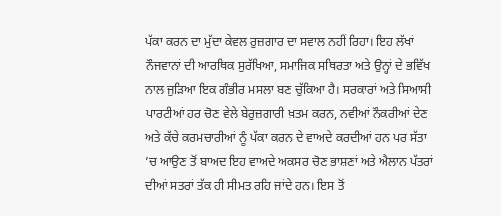ਪੱਕਾ ਕਰਨ ਦਾ ਮੁੱਦਾ ਕੇਵਲ ਰੁਜ਼ਗਾਰ ਦਾ ਸਵਾਲ ਨਹੀਂ ਰਿਹਾ। ਇਹ ਲੱਖਾਂ ਨੌਜਵਾਨਾਂ ਦੀ ਆਰਥਿਕ ਸੁਰੱਖਿਆ, ਸਮਾਜਿਕ ਸਥਿਰਤਾ ਅਤੇ ਉਨ੍ਹਾਂ ਦੇ ਭਵਿੱਖ ਨਾਲ ਜੁੜਿਆ ਇਕ ਗੰਭੀਰ ਮਸਲਾ ਬਣ ਚੁੱਕਿਆ ਹੈ। ਸਰਕਾਰਾਂ ਅਤੇ ਸਿਆਸੀ ਪਾਰਟੀਆਂ ਹਰ ਚੋਣ ਵੇਲੇ ਬੇਰੁਜ਼ਗਾਰੀ ਖ਼ਤਮ ਕਰਨ, ਨਵੀਆਂ ਨੌਕਰੀਆਂ ਦੇਣ ਅਤੇ ਕੱਚੇ ਕਰਮਚਾਰੀਆਂ ਨੂੰ ਪੱਕਾ ਕਰਨ ਦੇ ਵਾਅਦੇ ਕਰਦੀਆਂ ਹਨ ਪਰ ਸੱਤਾ ’ਚ ਆਉਣ ਤੋਂ ਬਾਅਦ ਇਹ ਵਾਅਦੇ ਅਕਸਰ ਚੋਣ ਭਾਸ਼ਣਾਂ ਅਤੇ ਐਲਾਨ ਪੱਤਰਾਂ ਦੀਆਂ ਸਤਰਾਂ ਤੱਕ ਹੀ ਸੀਮਤ ਰਹਿ ਜਾਂਦੇ ਹਨ। ਇਸ ਤੋਂ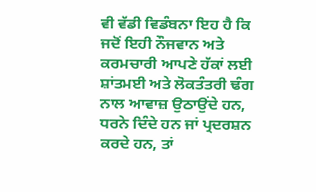ਵੀ ਵੱਡੀ ਵਿਡੰਬਨਾ ਇਹ ਹੈ ਕਿ ਜਦੋਂ ਇਹੀ ਨੌਜਵਾਨ ਅਤੇ ਕਰਮਚਾਰੀ ਆਪਣੇ ਹੱਕਾਂ ਲਈ ਸ਼ਾਂਤਮਈ ਅਤੇ ਲੋਕਤੰਤਰੀ ਢੰਗ ਨਾਲ ਆਵਾਜ਼ ਉਠਾਉਂਦੇ ਹਨ, ਧਰਨੇ ਦਿੰਦੇ ਹਨ ਜਾਂ ਪ੍ਰਦਰਸ਼ਨ ਕਰਦੇ ਹਨ, ਤਾਂ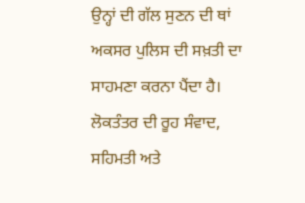ਉਨ੍ਹਾਂ ਦੀ ਗੱਲ ਸੁਣਨ ਦੀ ਥਾਂ ਅਕਸਰ ਪੁਲਿਸ ਦੀ ਸਖ਼ਤੀ ਦਾ ਸਾਹਮਣਾ ਕਰਨਾ ਪੈਂਦਾ ਹੈ। ਲੋਕਤੰਤਰ ਦੀ ਰੂਹ ਸੰਵਾਦ, ਸਹਿਮਤੀ ਅਤੇ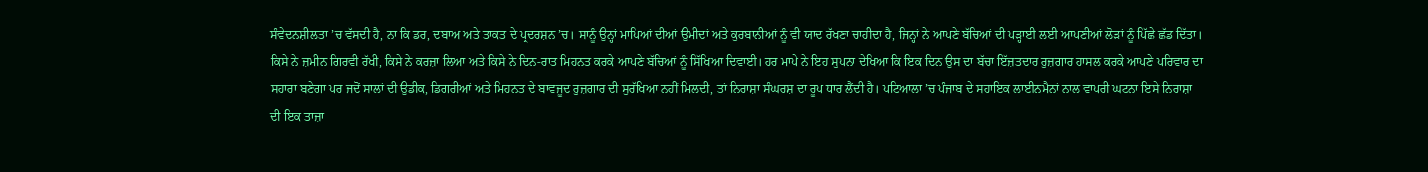ਸੰਵੇਦਨਸ਼ੀਲਤਾ ’ਚ ਵੱਸਦੀ ਹੈ, ਨਾ ਕਿ ਡਰ, ਦਬਾਅ ਅਤੇ ਤਾਕਤ ਦੇ ਪ੍ਰਦਰਸ਼ਨ ’ਚ। ਸਾਨੂੰ ਉਨ੍ਹਾਂ ਮਾਪਿਆਂ ਦੀਆਂ ਉਮੀਦਾਂ ਅਤੇ ਕੁਰਬਾਨੀਆਂ ਨੂੰ ਵੀ ਯਾਦ ਰੱਖਣਾ ਚਾਹੀਦਾ ਹੈ, ਜਿਨ੍ਹਾਂ ਨੇ ਆਪਣੇ ਬੱਚਿਆਂ ਦੀ ਪੜ੍ਹਾਈ ਲਈ ਆਪਣੀਆਂ ਲੋੜਾਂ ਨੂੰ ਪਿੱਛੇ ਛੱਡ ਦਿੱਤਾ। ਕਿਸੇ ਨੇ ਜ਼ਮੀਨ ਗਿਰਵੀ ਰੱਖੀ, ਕਿਸੇ ਨੇ ਕਰਜ਼ਾ ਲਿਆ ਅਤੇ ਕਿਸੇ ਨੇ ਦਿਨ-ਰਾਤ ਮਿਹਨਤ ਕਰਕੇ ਆਪਣੇ ਬੱਚਿਆਂ ਨੂੰ ਸਿੱਖਿਆ ਦਿਵਾਈ। ਹਰ ਮਾਪੇ ਨੇ ਇਹ ਸੁਪਨਾ ਦੇਖਿਆ ਕਿ ਇਕ ਦਿਨ ਉਸ ਦਾ ਬੱਚਾ ਇੱਜ਼ਤਦਾਰ ਰੁਜ਼ਗਾਰ ਹਾਸਲ ਕਰਕੇ ਆਪਣੇ ਪਰਿਵਾਰ ਦਾ ਸਹਾਰਾ ਬਣੇਗਾ ਪਰ ਜਦੋਂ ਸਾਲਾਂ ਦੀ ਉਡੀਕ, ਡਿਗਰੀਆਂ ਅਤੇ ਮਿਹਨਤ ਦੇ ਬਾਵਜੂਦ ਰੁਜ਼ਗਾਰ ਦੀ ਸੁਰੱਖਿਆ ਨਹੀਂ ਮਿਲਦੀ, ਤਾਂ ਨਿਰਾਸ਼ਾ ਸੰਘਰਸ਼ ਦਾ ਰੂਪ ਧਾਰ ਲੈਂਦੀ ਹੈ। ਪਟਿਆਲਾ ’ਚ ਪੰਜਾਬ ਦੇ ਸਹਾਇਕ ਲਾਈਨਮੈਨਾਂ ਨਾਲ ਵਾਪਰੀ ਘਟਨਾ ਇਸੇ ਨਿਰਾਸ਼ਾ ਦੀ ਇਕ ਤਾਜ਼ਾ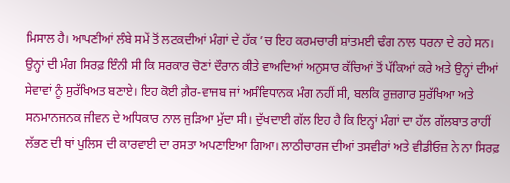ਮਿਸਾਲ ਹੈ। ਆਪਣੀਆਂ ਲੰਬੇ ਸਮੇਂ ਤੋਂ ਲਟਕਦੀਆਂ ਮੰਗਾਂ ਦੇ ਹੱਕ ’ਚ ਇਹ ਕਰਮਚਾਰੀ ਸ਼ਾਂਤਮਈ ਢੰਗ ਨਾਲ ਧਰਨਾ ਦੇ ਰਹੇ ਸਨ। ਉਨ੍ਹਾਂ ਦੀ ਮੰਗ ਸਿਰਫ਼ ਇੰਨੀ ਸੀ ਕਿ ਸਰਕਾਰ ਚੋਣਾਂ ਦੌਰਾਨ ਕੀਤੇ ਵਾਅਦਿਆਂ ਅਨੁਸਾਰ ਕੱਚਿਆਂ ਤੋਂ ਪੱਕਿਆਂ ਕਰੇ ਅਤੇ ਉਨ੍ਹਾਂ ਦੀਆਂ ਸੇਵਾਵਾਂ ਨੂੰ ਸੁਰੱਖਿਅਤ ਬਣਾਏ। ਇਹ ਕੋਈ ਗ਼ੈਰ-ਵਾਜਬ ਜਾਂ ਅਸੰਵਿਧਾਨਕ ਮੰਗ ਨਹੀਂ ਸੀ, ਬਲਕਿ ਰੁਜ਼ਗਾਰ ਸੁਰੱਖਿਆ ਅਤੇ ਸਨਮਾਨਜਨਕ ਜੀਵਨ ਦੇ ਅਧਿਕਾਰ ਨਾਲ ਜੁੜਿਆ ਮੁੱਦਾ ਸੀ। ਦੁੱਖਦਾਈ ਗੱਲ ਇਹ ਹੈ ਕਿ ਇਨ੍ਹਾਂ ਮੰਗਾਂ ਦਾ ਹੱਲ ਗੱਲਬਾਤ ਰਾਹੀਂ ਲੱਭਣ ਦੀ ਥਾਂ ਪੁਲਿਸ ਦੀ ਕਾਰਵਾਈ ਦਾ ਰਸਤਾ ਅਪਣਾਇਆ ਗਿਆ। ਲਾਠੀਚਾਰਜ ਦੀਆਂ ਤਸਵੀਰਾਂ ਅਤੇ ਵੀਡੀਓਜ਼ ਨੇ ਨਾ ਸਿਰਫ਼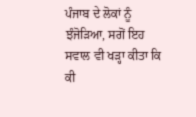ਪੰਜਾਬ ਦੇ ਲੋਕਾਂ ਨੂੰ ਝੰਜੋੜਿਆ, ਸਗੋਂ ਇਹ ਸਵਾਲ ਵੀ ਖੜ੍ਹਾ ਕੀਤਾ ਕਿ ਕੀ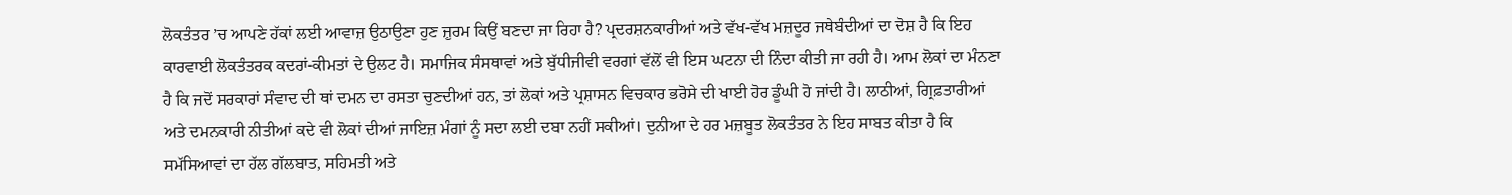ਲੋਕਤੰਤਰ ’ਚ ਆਪਣੇ ਹੱਕਾਂ ਲਈ ਆਵਾਜ਼ ਉਠਾਉਣਾ ਹੁਣ ਜ਼ੁਰਮ ਕਿਉਂ ਬਣਦਾ ਜਾ ਰਿਹਾ ਹੈ? ਪ੍ਰਦਰਸ਼ਨਕਾਰੀਆਂ ਅਤੇ ਵੱਖ-ਵੱਖ ਮਜ਼ਦੂਰ ਜਥੇਬੰਦੀਆਂ ਦਾ ਦੋਸ਼ ਹੈ ਕਿ ਇਹ ਕਾਰਵਾਈ ਲੋਕਤੰਤਰਕ ਕਦਰਾਂ-ਕੀਮਤਾਂ ਦੇ ਉਲਟ ਹੈ। ਸਮਾਜਿਕ ਸੰਸਥਾਵਾਂ ਅਤੇ ਬੁੱਧੀਜੀਵੀ ਵਰਗਾਂ ਵੱਲੋਂ ਵੀ ਇਸ ਘਟਨਾ ਦੀ ਨਿੰਦਾ ਕੀਤੀ ਜਾ ਰਹੀ ਹੈ। ਆਮ ਲੋਕਾਂ ਦਾ ਮੰਨਣਾ ਹੈ ਕਿ ਜਦੋਂ ਸਰਕਾਰਾਂ ਸੰਵਾਦ ਦੀ ਥਾਂ ਦਮਨ ਦਾ ਰਸਤਾ ਚੁਣਦੀਆਂ ਹਨ, ਤਾਂ ਲੋਕਾਂ ਅਤੇ ਪ੍ਰਸ਼ਾਸਨ ਵਿਚਕਾਰ ਭਰੋਸੇ ਦੀ ਖਾਈ ਹੋਰ ਡੂੰਘੀ ਹੋ ਜਾਂਦੀ ਹੈ। ਲਾਠੀਆਂ, ਗ੍ਰਿਫ਼ਤਾਰੀਆਂ ਅਤੇ ਦਮਨਕਾਰੀ ਨੀਤੀਆਂ ਕਦੇ ਵੀ ਲੋਕਾਂ ਦੀਆਂ ਜਾਇਜ਼ ਮੰਗਾਂ ਨੂੰ ਸਦਾ ਲਈ ਦਬਾ ਨਹੀਂ ਸਕੀਆਂ। ਦੁਨੀਆ ਦੇ ਹਰ ਮਜ਼ਬੂਤ ਲੋਕਤੰਤਰ ਨੇ ਇਹ ਸਾਬਤ ਕੀਤਾ ਹੈ ਕਿ ਸਮੱਸਿਆਵਾਂ ਦਾ ਹੱਲ ਗੱਲਬਾਤ, ਸਹਿਮਤੀ ਅਤੇ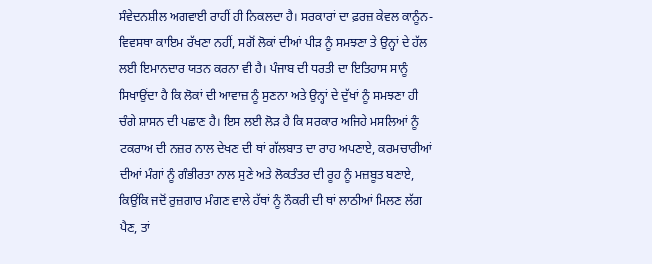ਸੰਵੇਦਨਸ਼ੀਲ ਅਗਵਾਈ ਰਾਹੀਂ ਹੀ ਨਿਕਲਦਾ ਹੈ। ਸਰਕਾਰਾਂ ਦਾ ਫ਼ਰਜ਼ ਕੇਵਲ ਕਾਨੂੰਨ-ਵਿਵਸਥਾ ਕਾਇਮ ਰੱਖਣਾ ਨਹੀਂ, ਸਗੋਂ ਲੋਕਾਂ ਦੀਆਂ ਪੀੜ ਨੂੰ ਸਮਝਣਾ ਤੇ ਉਨ੍ਹਾਂ ਦੇ ਹੱਲ ਲਈ ਇਮਾਨਦਾਰ ਯਤਨ ਕਰਨਾ ਵੀ ਹੈ। ਪੰਜਾਬ ਦੀ ਧਰਤੀ ਦਾ ਇਤਿਹਾਸ ਸਾਨੂੰ ਸਿਖਾਉਂਦਾ ਹੈ ਕਿ ਲੋਕਾਂ ਦੀ ਆਵਾਜ਼ ਨੂੰ ਸੁਣਨਾ ਅਤੇ ਉਨ੍ਹਾਂ ਦੇ ਦੁੱਖਾਂ ਨੂੰ ਸਮਝਣਾ ਹੀ ਚੰਗੇ ਸ਼ਾਸਨ ਦੀ ਪਛਾਣ ਹੈ। ਇਸ ਲਈ ਲੋੜ ਹੈ ਕਿ ਸਰਕਾਰ ਅਜਿਹੇ ਮਸਲਿਆਂ ਨੂੰ ਟਕਰਾਅ ਦੀ ਨਜ਼ਰ ਨਾਲ ਦੇਖਣ ਦੀ ਥਾਂ ਗੱਲਬਾਤ ਦਾ ਰਾਹ ਅਪਣਾਏ, ਕਰਮਚਾਰੀਆਂ ਦੀਆਂ ਮੰਗਾਂ ਨੂੰ ਗੰਭੀਰਤਾ ਨਾਲ ਸੁਣੇ ਅਤੇ ਲੋਕਤੰਤਰ ਦੀ ਰੂਹ ਨੂੰ ਮਜ਼ਬੂਤ ਬਣਾਏ, ਕਿਉਂਕਿ ਜਦੋਂ ਰੁਜ਼ਗਾਰ ਮੰਗਣ ਵਾਲੇ ਹੱਥਾਂ ਨੂੰ ਨੌਕਰੀ ਦੀ ਥਾਂ ਲਾਠੀਆਂ ਮਿਲਣ ਲੱਗ ਪੈਣ, ਤਾਂ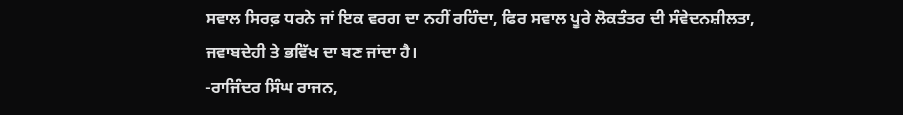ਸਵਾਲ ਸਿਰਫ਼ ਧਰਨੇ ਜਾਂ ਇਕ ਵਰਗ ਦਾ ਨਹੀਂ ਰਹਿੰਦਾ, ਫਿਰ ਸਵਾਲ ਪੂਰੇ ਲੋਕਤੰਤਰ ਦੀ ਸੰਵੇਦਨਸ਼ੀਲਤਾ, ਜਵਾਬਦੇਹੀ ਤੇ ਭਵਿੱਖ ਦਾ ਬਣ ਜਾਂਦਾ ਹੈ।
-ਰਾਜਿੰਦਰ ਸਿੰਘ ਰਾਜਨ,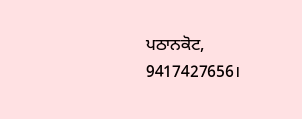ਪਠਾਨਕੋਟ, 9417427656।